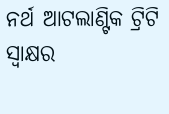ନର୍ଥ ଆଟଲାଣ୍ଟିକ ଟ୍ରିଟି ସ୍ବାକ୍ଷର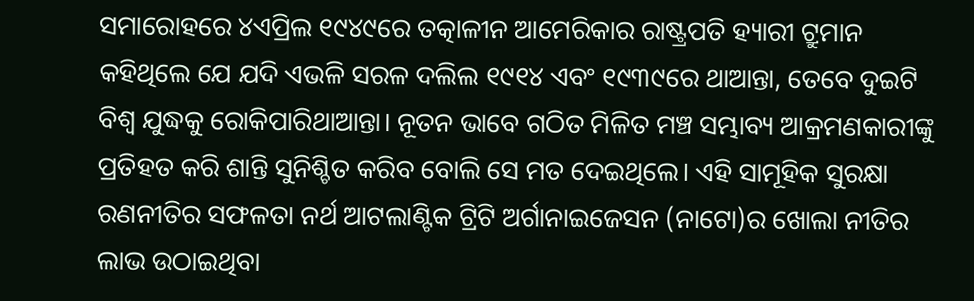ସମାରୋହରେ ୪ଏପ୍ରିଲ ୧୯୪୯ରେ ତତ୍କାଳୀନ ଆମେରିକାର ରାଷ୍ଟ୍ରପତି ହ୍ୟାରୀ ଟ୍ରୁମାନ କହିଥିଲେ ଯେ ଯଦି ଏଭଳି ସରଳ ଦଲିଲ ୧୯୧୪ ଏବଂ ୧୯୩୯ରେ ଥାଆନ୍ତା, ତେବେ ଦୁଇଟି ବିଶ୍ୱ ଯୁଦ୍ଧକୁ ରୋକିପାରିଥାଆନ୍ତା। ନୂତନ ଭାବେ ଗଠିତ ମିଳିତ ମଞ୍ଚ ସମ୍ଭାବ୍ୟ ଆକ୍ରମଣକାରୀଙ୍କୁ ପ୍ରତିହତ କରି ଶାନ୍ତି ସୁନିଶ୍ଚିତ କରିବ ବୋଲି ସେ ମତ ଦେଇଥିଲେ। ଏହି ସାମୂହିକ ସୁରକ୍ଷା ରଣନୀତିର ସଫଳତା ନର୍ଥ ଆଟଲାଣ୍ଟିକ ଟ୍ରିଟି ଅର୍ଗାନାଇଜେସନ (ନାଟୋ)ର ଖୋଲା ନୀତିର ଲାଭ ଉଠାଇଥିବା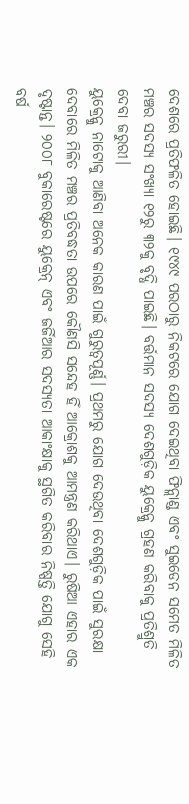ଦେଶରେ ପ୍ରତିଫଳିତ ହୋଇଛି। ୧୯୪୯ ପରଠାରୁ ନିକଟରେ ଯୋଗ ଦେଇଥିବା ଫିନ୍ଲାଣ୍ଡ ଏବଂ ସୁଇଡେନ ସମେତ ମିଳିତ ମଞ୍ଚର ସଦସ୍ୟ ସଂଖ୍ୟା ୧୨ରୁ ୩୨କୁ ବୃଦ୍ଧି ପାଇଛି। ବର୍ତ୍ତମାନ ସଦସ୍ୟ ଦେଶଗୁଡ଼ିକ ୟୁକ୍ରେନ୍କୁ ଗ୍ରହଣ କରିବାକୁ ପ୍ରତିଶ୍ରୁତି ଦେବା ଜରୁରୀ।
ୟୁକ୍ରେନ୍କୁ ନାଟୋକୁ ଆଣିବା ଅନେକ କାରଣ ପାଇଁ ଗୁରୁତ୍ୱପୂର୍ଣ୍ଣ। ପ୍ରଥମରୁ ଯୋଗ ଦେଉଥିବା ଦେଶଗୁଡ଼ିକ ପାଇଁ ସୁରକ୍ଷା ଦେବାରେ ମିଳିତ ମଞ୍ଚର ପ୍ରତିବଦ୍ଧତା ଉପରେ କୌଣସି ସନ୍ଦେହ ହିଁ ଆକ୍ରୋଶକୁ ଆମନ୍ତ୍ରଣ କରିଥାଏ। ରୁଷିଆ ଏହାର ଏକ ଦୃଷ୍ଟାନ୍ତ। ୨୦୦୮ ବୁକାରେଷ୍ଟରେ ୟୁକ୍ରେନ୍ ଏବଂ ଜର୍ଜିଆର ସଦସ୍ୟତା ଆକାଂକ୍ଷାକୁ ସ୍ଥଗିତ କରିବାର ନିଷ୍ପତ୍ତି ଯୋଗୁ ସେହି ବର୍ଷ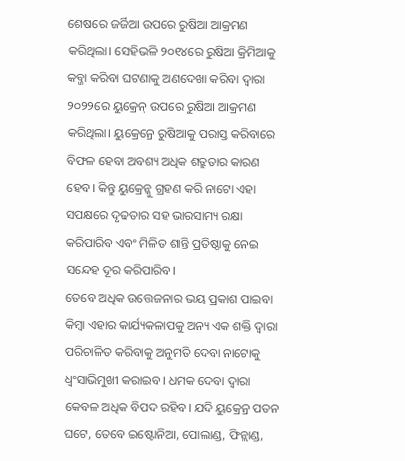ଶେଷରେ ଜର୍ଜିଆ ଉପରେ ରୁଷିଆ ଆକ୍ରମଣ କରିଥିଲା। ସେହିଭଳି ୨୦୧୪ରେ ରୁଷିଆ କ୍ରିମିଆକୁ କବ୍ଜା କରିବା ଘଟଣାକୁ ଅଣଦେଖା କରିବା ଦ୍ୱାରା ୨୦୨୨ରେ ୟୁକ୍ରେନ୍ ଉପରେ ରୁଷିଆ ଆକ୍ରମଣ କରିଥିଲା। ୟୁକ୍ରେନ୍ରେ ରୁଷିଆକୁ ପରାସ୍ତ କରିବାରେ ବିଫଳ ହେବା ଅବଶ୍ୟ ଅଧିକ ଶତ୍ରୁତାର କାରଣ ହେବ। କିନ୍ତୁ ୟୁକ୍ରେନ୍କୁ ଗ୍ରହଣ କରି ନାଟୋ ଏହା ସପକ୍ଷରେ ଦୃଢତାର ସହ ଭାରସାମ୍ୟ ରକ୍ଷା କରିପାରିବ ଏବଂ ମିଳିତ ଶାନ୍ତି ପ୍ରତିଷ୍ଠାକୁ ନେଇ ସନ୍ଦେହ ଦୂର କରିପାରିବ।
ତେବେ ଅଧିକ ଉତ୍ତେଜନାର ଭୟ ପ୍ରକାଶ ପାଇବା କିମ୍ବା ଏହାର କାର୍ଯ୍ୟକଳାପକୁ ଅନ୍ୟ ଏକ ଶକ୍ତି ଦ୍ୱାରା ପରିଚାଳିତ କରିବାକୁ ଅନୁମତି ଦେବା ନାଟୋକୁ ଧ୍ୱଂସାଭିମୁଖୀ କରାଇବ। ଧମକ ଦେବା ଦ୍ୱାରା କେବଳ ଅଧିକ ବିପଦ ରହିବ। ଯଦି ୟୁକ୍ରେନ୍ର ପତନ ଘଟେ, ତେବେ ଇଷ୍ଟୋନିଆ, ପୋଲାଣ୍ଡ, ଫିନ୍ଲାଣ୍ଡ,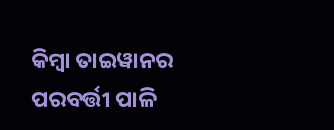କିମ୍ବା ତାଇୱାନର ପରବର୍ତ୍ତୀ ପାଳି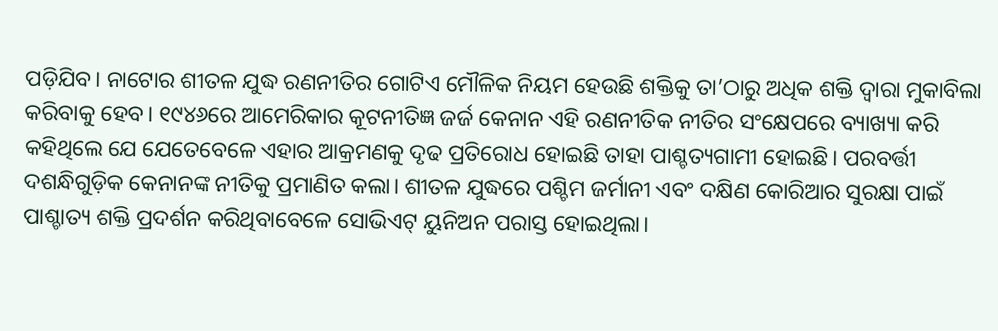ପଡ଼ିଯିବ। ନାଟୋର ଶୀତଳ ଯୁଦ୍ଧ ରଣନୀତିର ଗୋଟିଏ ମୌଳିକ ନିୟମ ହେଉଛି ଶକ୍ତିକୁ ତା’ଠାରୁ ଅଧିକ ଶକ୍ତି ଦ୍ୱାରା ମୁକାବିଲା କରିବାକୁ ହେବ। ୧୯୪୬ରେ ଆମେରିକାର କୂଟନୀତିଜ୍ଞ ଜର୍ଜ କେନାନ ଏହି ରଣନୀତିକ ନୀତିର ସଂକ୍ଷେପରେ ବ୍ୟାଖ୍ୟା କରି କହିଥିଲେ ଯେ ଯେତେବେଳେ ଏହାର ଆକ୍ରମଣକୁ ଦୃଢ ପ୍ରତିରୋଧ ହୋଇଛି ତାହା ପାଶ୍ଚତ୍ୟଗାମୀ ହୋଇଛି। ପରବର୍ତ୍ତୀ ଦଶନ୍ଧିଗୁଡ଼ିକ କେନାନଙ୍କ ନୀତିକୁ ପ୍ରମାଣିତ କଲା। ଶୀତଳ ଯୁଦ୍ଧରେ ପଶ୍ଚିମ ଜର୍ମାନୀ ଏବଂ ଦକ୍ଷିଣ କୋରିଆର ସୁରକ୍ଷା ପାଇଁ ପାଶ୍ଚାତ୍ୟ ଶକ୍ତି ପ୍ରଦର୍ଶନ କରିଥିବାବେଳେ ସୋଭିଏଟ୍ ୟୁନିଅନ ପରାସ୍ତ ହୋଇଥିଲା।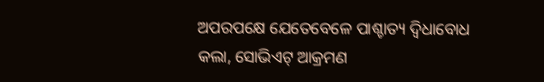ଅପରପକ୍ଷେ ଯେତେବେଳେ ପାଶ୍ଚାତ୍ୟ ଦ୍ୱିଧାବୋଧ କଲା, ସୋଭିଏଟ୍ ଆକ୍ରମଣ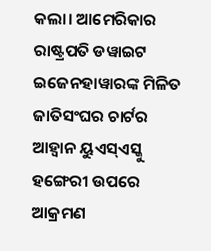କଲା। ଆମେରିକାର ରାଷ୍ଟ୍ରପତି ଡୱାଇଟ ଇଜେନହାୱାରଙ୍କ ମିଳିତ ଜାତିସଂଘର ଚାର୍ଟର ଆହ୍ବାନ ୟୁଏସ୍ଏସ୍କୁ ହଙ୍ଗେରୀ ଉପରେ ଆକ୍ରମଣ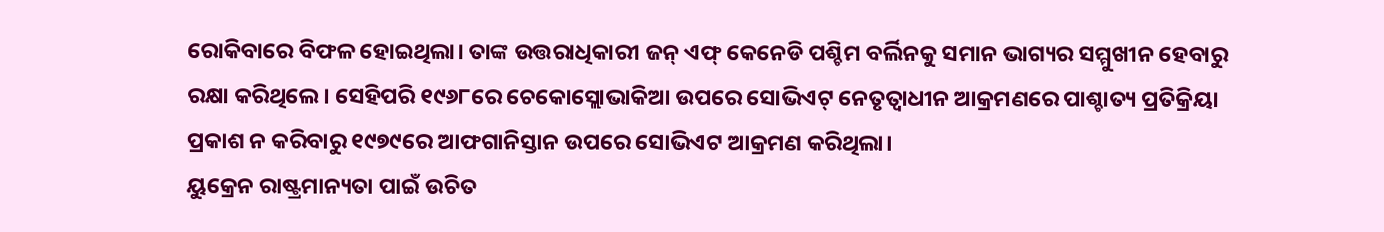ରୋକିବାରେ ବିଫଳ ହୋଇଥିଲା। ତାଙ୍କ ଉତ୍ତରାଧିକାରୀ ଜନ୍ ଏଫ୍ କେନେଡି ପଶ୍ଚିମ ବର୍ଲିନକୁ ସମାନ ଭାଗ୍ୟର ସମ୍ମୁଖୀନ ହେବାରୁ ରକ୍ଷା କରିଥିଲେ। ସେହିପରି ୧୯୬୮ରେ ଚେକୋସ୍ଲୋଭାକିଆ ଉପରେ ସୋଭିଏଟ୍ ନେତୃତ୍ୱାଧୀନ ଆକ୍ରମଣରେ ପାଶ୍ଚାତ୍ୟ ପ୍ରତିକ୍ରିୟା ପ୍ରକାଶ ନ କରିବାରୁ ୧୯୭୯ରେ ଆଫଗାନିସ୍ତାନ ଉପରେ ସୋଭିଏଟ ଆକ୍ରମଣ କରିଥିଲା।
ୟୁକ୍ରେନ ରାଷ୍ଟ୍ରମାନ୍ୟତା ପାଇଁ ଉଚିତ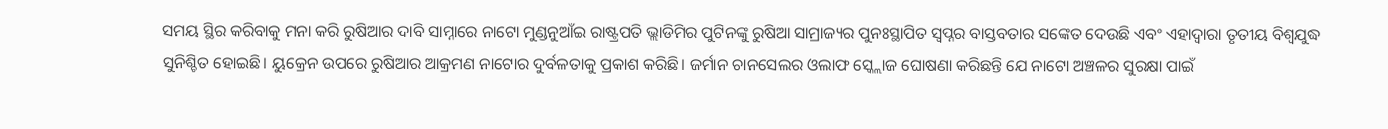ସମୟ ସ୍ଥିର କରିବାକୁ ମନା କରି ରୁଷିଆର ଦାବି ସାମ୍ନାରେ ନାଟୋ ମୁଣ୍ଡନୁଆଁଇ ରାଷ୍ଟ୍ରପତି ଭ୍ଲାଡିମିର ପୁଟିନଙ୍କୁ ରୁଷିଆ ସାମ୍ରାଜ୍ୟର ପୁନଃସ୍ଥାପିତ ସ୍ବପ୍ନର ବାସ୍ତବତାର ସଙ୍କେତ ଦେଉଛି ଏବଂ ଏହାଦ୍ୱାରା ତୃତୀୟ ବିଶ୍ୱଯୁଦ୍ଧ ସୁନିଶ୍ଚିତ ହୋଇଛି। ୟୁକ୍ରେନ ଉପରେ ରୁଷିଆର ଆକ୍ରମଣ ନାଟୋର ଦୁର୍ବଳତାକୁ ପ୍ରକାଶ କରିଛି। ଜର୍ମାନ ଚାନସେଲର ଓଲାଫ ସ୍କ୍ଲୋଜ ଘୋଷଣା କରିଛନ୍ତି ଯେ ନାଟୋ ଅଞ୍ଚଳର ସୁରକ୍ଷା ପାଇଁ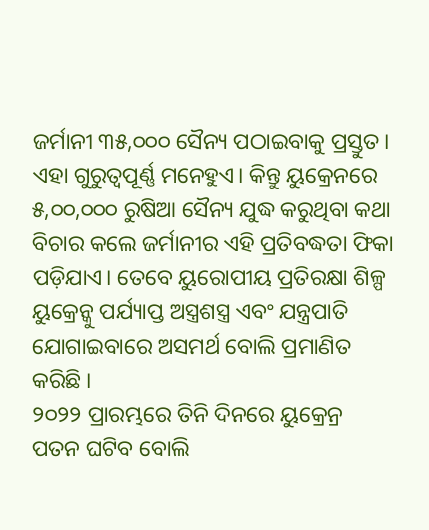ଜର୍ମାନୀ ୩୫,୦୦୦ ସୈନ୍ୟ ପଠାଇବାକୁ ପ୍ରସ୍ତୁତ। ଏହା ଗୁରୁତ୍ୱପୂର୍ଣ୍ଣ ମନେହୁଏ। କିନ୍ତୁ ୟୁକ୍ରେନରେ ୫,୦୦,୦୦୦ ରୁଷିଆ ସୈନ୍ୟ ଯୁଦ୍ଧ କରୁଥିବା କଥା ବିଚାର କଲେ ଜର୍ମାନୀର ଏହି ପ୍ରତିବଦ୍ଧତା ଫିକା ପଡ଼ିଯାଏ। ତେବେ ୟୁରୋପୀୟ ପ୍ରତିରକ୍ଷା ଶିଳ୍ପ ୟୁକ୍ରେନ୍କୁ ପର୍ଯ୍ୟାପ୍ତ ଅସ୍ତ୍ରଶସ୍ତ୍ର ଏବଂ ଯନ୍ତ୍ରପାତି ଯୋଗାଇବାରେ ଅସମର୍ଥ ବୋଲି ପ୍ରମାଣିତ କରିଛି ।
୨୦୨୨ ପ୍ରାରମ୍ଭରେ ତିନି ଦିନରେ ୟୁକ୍ରେନ୍ର ପତନ ଘଟିବ ବୋଲି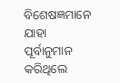ବିଶେଷଜ୍ଞମାନେ ଯାହା ପୂର୍ବାନୁମାନ କରିଥିଲେ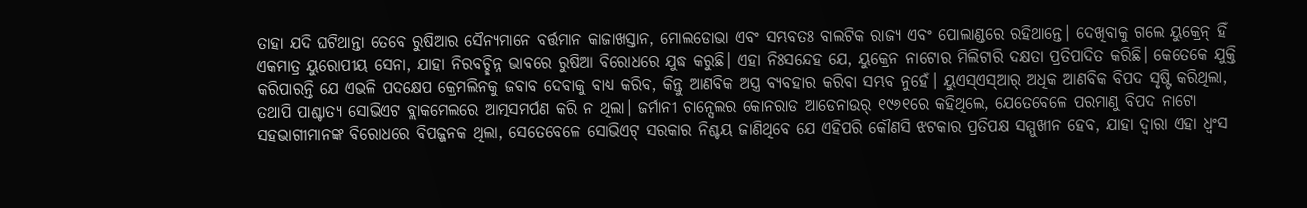ତାହା ଯଦି ଘଟିଥାନ୍ତା ତେବେ ରୁଷିଆର ସୈନ୍ୟମାନେ ବର୍ତ୍ତମାନ କାଜାଖସ୍ତାନ, ମୋଲଡୋଭା ଏବଂ ସମ୍ଭବତଃ ବାଲଟିକ ରାଜ୍ୟ ଏବଂ ପୋଲାଣ୍ଡରେ ରହିଥାନ୍ତେ। ଦେଖିବାକୁ ଗଲେ ୟୁକ୍ରେନ୍ ହିଁ ଏକମାତ୍ର ୟୁରୋପୀୟ ସେନା, ଯାହା ନିରବଚ୍ଛିନ୍ନ ଭାବରେ ରୁଷିଆ ବିରୋଧରେ ଯୁଦ୍ଧ କରୁଛି। ଏହା ନିଃସନ୍ଦେହ ଯେ, ୟୁକ୍ରେନ ନାଟୋର ମିଲିଟାରି ଦକ୍ଷତା ପ୍ରତିପାଦିତ କରିଛି। କେତେକେ ଯୁକ୍ତି କରିପାରନ୍ତି ଯେ ଏଭଳି ପଦକ୍ଷେପ କ୍ରେମଲିନକୁ ଜବାବ ଦେବାକୁ ବାଧ୍ୟ କରିବ, କିନ୍ତୁ ଆଣବିକ ଅସ୍ତ୍ର ବ୍ୟବହାର କରିବା ସମ୍ଭବ ନୁହେଁ। ୟୁଏସ୍ଏସ୍ଆର୍ ଅଧିକ ଆଣବିକ ବିପଦ ସୃଷ୍ଟି କରିଥିଲା, ତଥାପି ପାଶ୍ଚାତ୍ୟ ସୋଭିଏଟ ବ୍ଲାକମେଲରେ ଆତ୍ମସମର୍ପଣ କରି ନ ଥିଲା। ଜର୍ମାନୀ ଚାନ୍ସେଲର କୋନରାଡ ଆଡେନାଉର୍ ୧୯୬୧ରେ କହିଥିଲେ, ଯେତେବେଳେ ପରମାଣୁ ବିପଦ ନାଟୋ ସହଭାଗୀମାନଙ୍କ ବିରୋଧରେ ବିପଜ୍ଜନକ ଥିଲା, ସେତେବେଳେ ସୋଭିଏଟ୍ ସରକାର ନିଶ୍ଚୟ ଜାଣିଥିବେ ଯେ ଏହିପରି କୌଣସି ଝଟକାର ପ୍ରତିପକ୍ଷ ସମ୍ମୁଖୀନ ହେବ, ଯାହା ଦ୍ୱାରା ଏହା ଧ୍ୱଂସ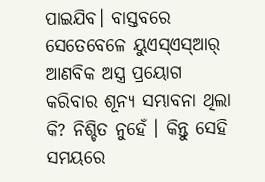ପାଇଯିବ। ବାସ୍ତବରେ ସେତେବେଳେ ୟୁଏସ୍ଏସ୍ଆର୍ ଆଣବିକ ଅସ୍ତ୍ର ପ୍ରୟୋଗ କରିବାର ଶୂନ୍ୟ ସମ୍ଭାବନା ଥିଲା କି? ନିଶ୍ଚିତ ନୁହେଁ । କିନ୍ତୁ ସେହି ସମୟରେ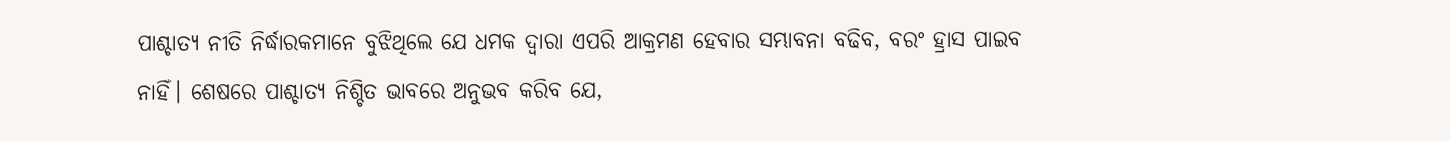ପାଶ୍ଚାତ୍ୟ ନୀତି ନିର୍ଦ୍ଧାରକମାନେ ବୁଝିଥିଲେ ଯେ ଧମକ ଦ୍ୱାରା ଏପରି ଆକ୍ରମଣ ହେବାର ସମ୍ଭାବନା ବଢିବ, ବରଂ ହ୍ରାସ ପାଇବ ନାହିଁ। ଶେଷରେ ପାଶ୍ଚାତ୍ୟ ନିଶ୍ଚିତ ଭାବରେ ଅନୁଭବ କରିବ ଯେ,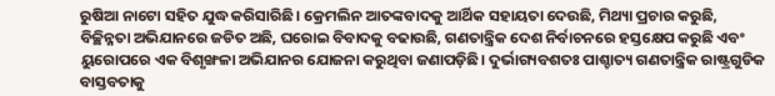ରୁଷିଆ ନାଟୋ ସହିତ ଯୁଦ୍ଧ କରିସାରିଛି। କ୍ରେମଲିନ ଆତଙ୍କବାଦକୁ ଆର୍ଥିକ ସହାୟତା ଦେଉଛି, ମିଥ୍ୟା ପ୍ରଚାର କରୁଛି, ବିଚ୍ଛିନ୍ନତା ଅଭିଯାନରେ ଜଡିତ ଅଛି, ଘରୋଇ ବିବାଦକୁ ବଢାଉଛି, ଗଣତାନ୍ତ୍ରିକ ଦେଶ ନିର୍ବାଚନରେ ହସ୍ତକ୍ଷେପ କରୁଛି ଏବଂ ୟୁରୋପରେ ଏକ ବିଶୃଙ୍ଖଳା ଅଭିଯାନର ଯୋଜନା କରୁଥିବା ଜଣାପଡ଼ିଛି। ଦୁର୍ଭାଗ୍ୟବଶତଃ ପାଶ୍ଚାତ୍ୟ ଗଣତାନ୍ତ୍ରିକ ରାଷ୍ଟ୍ରଗୁଡିକ ବାସ୍ତବତାକୁ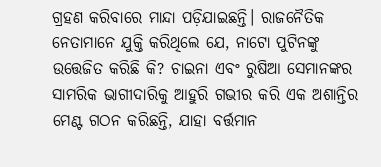ଗ୍ରହଣ କରିବାରେ ମାନ୍ଦା ପଡ଼ିଯାଇଛନ୍ତି। ରାଜନୈତିକ ନେତାମାନେ ଯୁକ୍ତି କରିଥିଲେ ଯେ, ନାଟୋ ପୁଟିନଙ୍କୁ ଉତ୍ତେଜିତ କରିଛି କି? ଚାଇନା ଏବଂ ରୁଷିଆ ସେମାନଙ୍କର ସାମରିକ ଭାଗୀଦାରିକୁ ଆହୁରି ଗଭୀର କରି ଏକ ଅଶାନ୍ତିର ମେଣ୍ଟ ଗଠନ କରିଛନ୍ତି, ଯାହା ବର୍ତ୍ତମାନ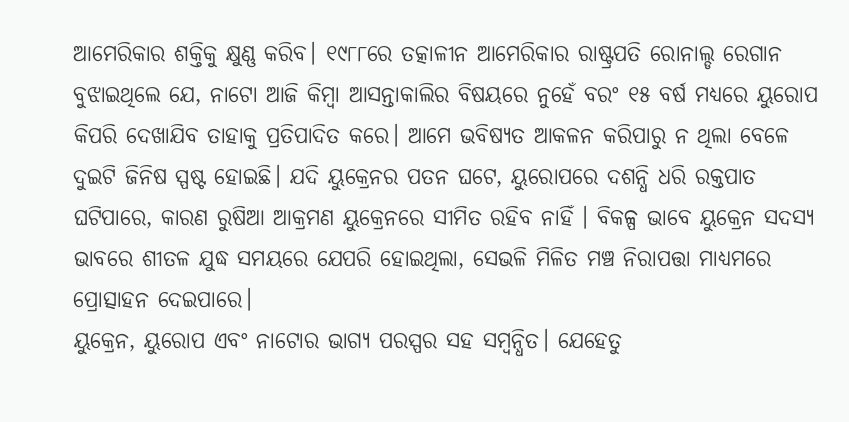ଆମେରିକାର ଶକ୍ତିକୁ କ୍ଷୁଣ୍ଣ କରିବ। ୧୯୮୮ରେ ତତ୍କାଳୀନ ଆମେରିକାର ରାଷ୍ଟ୍ରପତି ରୋନାଲ୍ଡ ରେଗାନ ବୁଝାଇଥିଲେ ଯେ, ନାଟୋ ଆଜି କିମ୍ବା ଆସନ୍ତାକାଲିର ବିଷୟରେ ନୁହେଁ ବରଂ ୧୫ ବର୍ଷ ମଧ୍ୟରେ ୟୁରୋପ କିପରି ଦେଖାଯିବ ତାହାକୁ ପ୍ରତିପାଦିତ କରେ। ଆମେ ଭବିଷ୍ୟତ ଆକଳନ କରିପାରୁ ନ ଥିଲା ବେଳେ ଦୁଇଟି ଜିନିଷ ସ୍ପଷ୍ଟ ହୋଇଛି। ଯଦି ୟୁକ୍ରେନର ପତନ ଘଟେ, ୟୁରୋପରେ ଦଶନ୍ଧି ଧରି ରକ୍ତପାତ ଘଟିପାରେ, କାରଣ ରୁଷିଆ ଆକ୍ରମଣ ୟୁକ୍ରେନରେ ସୀମିତ ରହିବ ନାହିଁ । ବିକଳ୍ପ ଭାବେ ୟୁକ୍ରେନ ସଦସ୍ୟ ଭାବରେ ଶୀତଳ ଯୁଦ୍ଧ ସମୟରେ ଯେପରି ହୋଇଥିଲା, ସେଭଳି ମିଳିତ ମଞ୍ଚ ନିରାପତ୍ତା ମାଧ୍ୟମରେ ପ୍ରୋତ୍ସାହନ ଦେଇପାରେ।
ୟୁକ୍ରେନ, ୟୁରୋପ ଏବଂ ନାଟୋର ଭାଗ୍ୟ ପରସ୍ପର ସହ ସମ୍ବନ୍ଧିତ। ଯେହେତୁ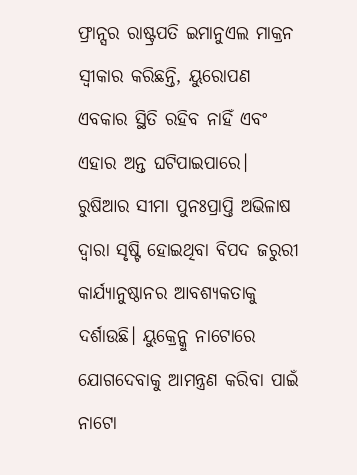ଫ୍ରାନ୍ସର ରାଷ୍ଟ୍ରପତି ଇମାନୁଏଲ ମାକ୍ରନ ସ୍ବୀକାର କରିଛନ୍ତି, ୟୁରୋପଣ ଏବକାର ସ୍ଥିତି ରହିବ ନାହିଁ ଏବଂ ଏହାର ଅନ୍ତ ଘଟିପାଇପାରେ। ରୁଷିଆର ସୀମା ପୁନଃପ୍ରାପ୍ତି ଅଭିଳାଷ ଦ୍ୱାରା ସୃଷ୍ଟି ହୋଇଥିବା ବିପଦ ଜରୁରୀ କାର୍ଯ୍ୟାନୁଷ୍ଠାନର ଆବଶ୍ୟକତାକୁ ଦର୍ଶାଉଛି। ୟୁକ୍ରେନ୍କୁ ନାଟୋରେ ଯୋଗଦେବାକୁ ଆମନ୍ତ୍ରଣ କରିବା ପାଇଁ ନାଟୋ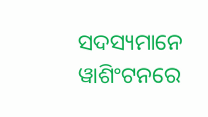ସଦସ୍ୟମାନେ ୱାଶିଂଟନରେ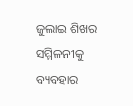ଜୁଲାଇ ଶିଖର ସମ୍ମିଳନୀକୁ ବ୍ୟବହାର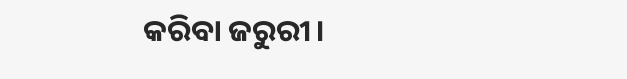କରିବା ଜରୁରୀ।